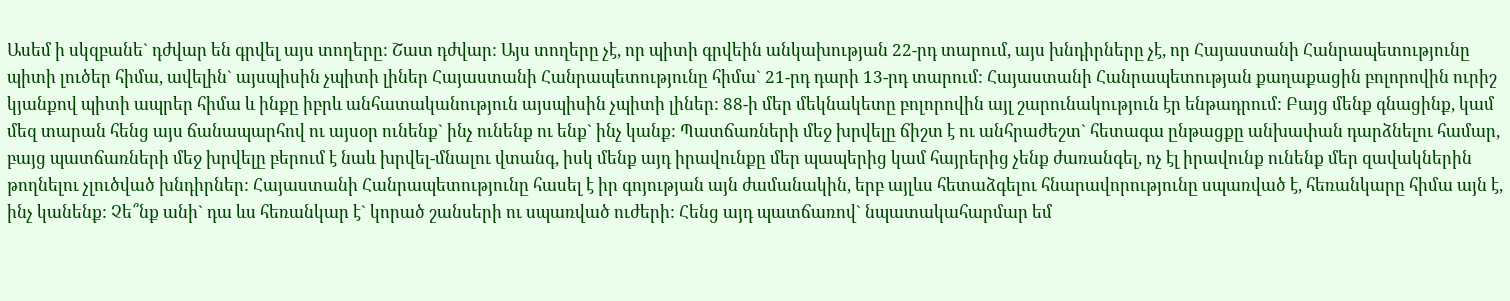Ասեմ ի սկզբանե` դժվար են գրվել այս տողերը: Շատ դժվար: Այս տողերը չէ, որ պիտի գրվեին անկախության 22-րդ տարում, այս խնդիրները չէ, որ Հայաստանի Հանրապետությունը պիտի լուծեր հիմա, ավելին` այսպիսին չպիտի լիներ Հայաստանի Հանրապետությունը հիմա` 21-րդ դարի 13-րդ տարում: Հայաստանի Հանրապետության քաղաքացին բոլորովին ուրիշ կյանքով պիտի ապրեր հիմա և ինքը իբրև անհատականություն այսպիսին չպիտի լիներ: 88-ի մեր մեկնակետը բոլորովին այլ շարունակություն էր ենթադրում: Բայց մենք գնացինք, կամ մեզ տարան հենց այս ճանապարհով ու այսօր ունենք` ինչ ունենք ու ենք` ինչ կանք: Պատճառների մեջ խրվելը ճիշտ է ու անհրաժեշտ` հետագա ընթացքը անխափան դարձնելու համար, բայց պատճառների մեջ խրվելը բերում է նաև խրվել-մնալու վտանգ, իսկ մենք այդ իրավունքը մեր պապերից կամ հայրերից չենք ժառանգել, ոչ էլ իրավունք ունենք մեր զավակներին թողնելու չլուծված խնդիրներ: Հայաստանի Հանրապետությունը հասել է իր գոյության այն ժամանակին, երբ այլևս հետաձգելու հնարավորությունը սպառված է, հեռանկարը հիմա այն է, ինչ կանենք: Չե՞նք անի` դա ևս հեռանկար է` կորած շանսերի ու սպառված ուժերի: Հենց այդ պատճառով` նպատակահարմար եմ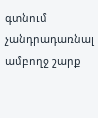գտնում չանդրադառնալ ամբողջ շարք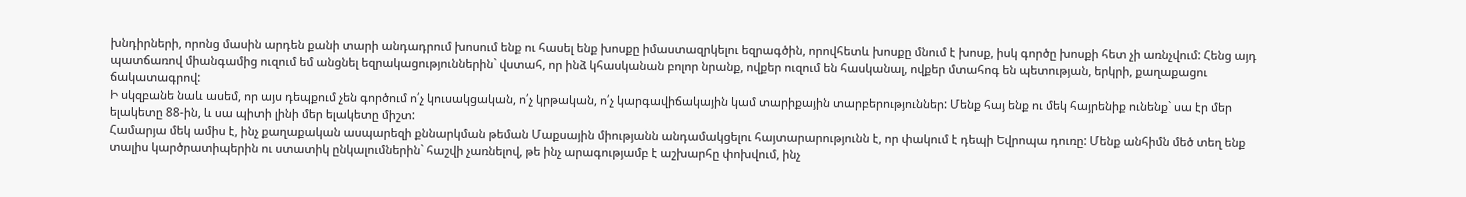խնդիրների, որոնց մասին արդեն քանի տարի անդադրում խոսում ենք ու հասել ենք խոսքը իմաստազրկելու եզրագծին, որովհետև խոսքը մնում է խոսք, իսկ գործը խոսքի հետ չի առնչվում: Հենց այդ պատճառով միանգամից ուզում եմ անցնել եզրակացություններին` վստահ, որ ինձ կհասկանան բոլոր նրանք, ովքեր ուզում են հասկանալ, ովքեր մտահոգ են պետության, երկրի, քաղաքացու ճակատագրով:
Ի սկզբանե նաև ասեմ, որ այս դեպքում չեն գործում ո՛չ կուսակցական, ո՛չ կրթական, ո՛չ կարգավիճակային կամ տարիքային տարբերություններ: Մենք հայ ենք ու մեկ հայրենիք ունենք` սա էր մեր ելակետը 88-ին, և սա պիտի լինի մեր ելակետը միշտ:
Համարյա մեկ ամիս է, ինչ քաղաքական ասպարեզի քննարկման թեման Մաքսային միությանն անդամակցելու հայտարարությունն է, որ փակում է դեպի Եվրոպա դուռը: Մենք անհիմն մեծ տեղ ենք տալիս կարծրատիպերին ու ստատիկ ընկալումներին` հաշվի չառնելով, թե ինչ արագությամբ է աշխարհը փոխվում, ինչ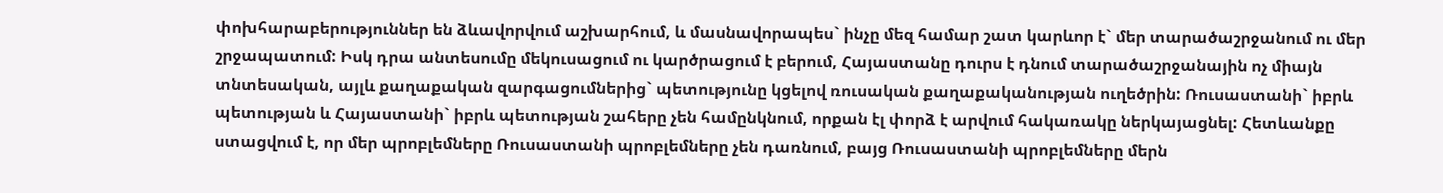փոխհարաբերություններ են ձևավորվում աշխարհում, և մասնավորապես` ինչը մեզ համար շատ կարևոր է` մեր տարածաշրջանում ու մեր շրջապատում: Իսկ դրա անտեսումը մեկուսացում ու կարծրացում է բերում, Հայաստանը դուրս է դնում տարածաշրջանային ոչ միայն տնտեսական, այլև քաղաքական զարգացումներից` պետությունը կցելով ռուսական քաղաքականության ուղեծրին: Ռուսաստանի` իբրև պետության և Հայաստանի` իբրև պետության շահերը չեն համընկնում, որքան էլ փորձ է արվում հակառակը ներկայացնել: Հետևանքը ստացվում է, որ մեր պրոբլեմները Ռուսաստանի պրոբլեմները չեն դառնում, բայց Ռուսաստանի պրոբլեմները մերն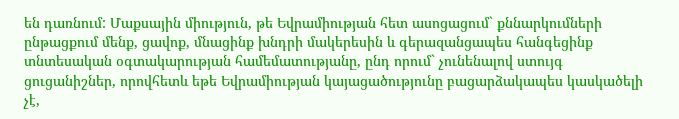են դառնում: Մաքսային միություն, թե Եվրամիության հետ ասոցացում` քննարկումների ընթացքում մենք, ցավոք, մնացինք խնդրի մակերեսին և գերազանցապես հանգեցինք տնտեսական օգտակարության համեմատությանը, ընդ որում` չունենալով ստույգ ցուցանիշներ, որովհետև եթե Եվրամիության կայացածությունը բացարձակապես կասկածելի չէ,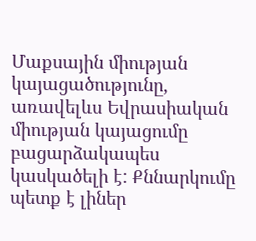Մաքսային միության կայացածությունը, առավելևս Եվրասիական միության կայացումը բացարձակապես կասկածելի է: Քննարկումը պետք է լիներ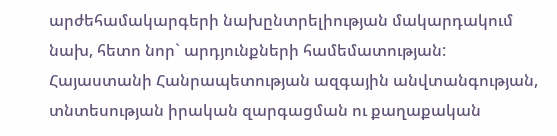արժեհամակարգերի նախընտրելիության մակարդակում նախ, հետո նոր` արդյունքների համեմատության: Հայաստանի Հանրապետության ազգային անվտանգության, տնտեսության իրական զարգացման ու քաղաքական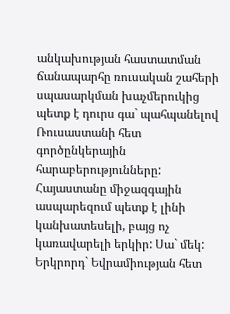անկախության հաստատման ճանապարհը ռուսական շահերի սպասարկման խաչմերուկից պետք է դուրս գա` պահպանելով Ռուսաստանի հետ գործընկերային հարաբերությունները:
Հայաստանը միջազգային ասպարեզում պետք է լինի կանխատեսելի, բայց ոչ կառավարելի երկիր: Սա` մեկ: Երկրորդ` Եվրամիության հետ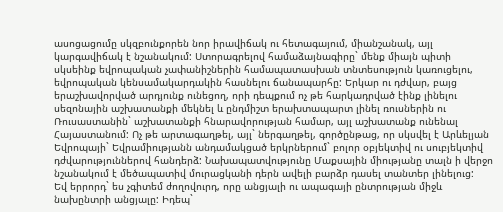ասոցացումը սկզբունքորեն նոր իրավիճակ ու հետագայում, միանշանակ, այլ կարգավիճակ է նշանակում: Ստորագրելով համաձայնագիրը` մենք միայն պիտի սկսեինք եվրոպական չափանիշներին համապատասխան տնտեսություն կառուցելու, եվրոպական կենսամակարդակին հասնելու ճանապարհը: Երկար ու դժվար, բայց երաշխավորված արդյունք ունեցող, որի դեպքում ոչ թե հարկադրված էինք լինելու սեզոնային աշխատանքի մեկնել և ընդմիշտ երախտապարտ լինել ռուսներին ու Ռուսաստանին` աշխատանքի հնարավորության համար, այլ աշխատանք ունենալ Հայաստանում: Ոչ թե արտագաղթել, այլ` ներգաղթել, գործընթաց, որ սկսվել է Արևելյան Եվրոպայի` Եվրամիությանն անդամակցած երկրներում` բոլոր օբյեկտիվ ու սուբյեկտիվ դժվարություններով հանդերձ: Նախապատվությունը Մաքսային միությանը տալն ի վերջո նշանակում է մեծապատիվ մուրացկանի դերն ավելի բարձր դասել տանտեր լինելուց:
Եվ երրորդ` ես չգիտեմ ժողովուրդ, որը անցյալի ու ապագայի ընտրության միջև նախընտրի անցյալը: Իդեպ`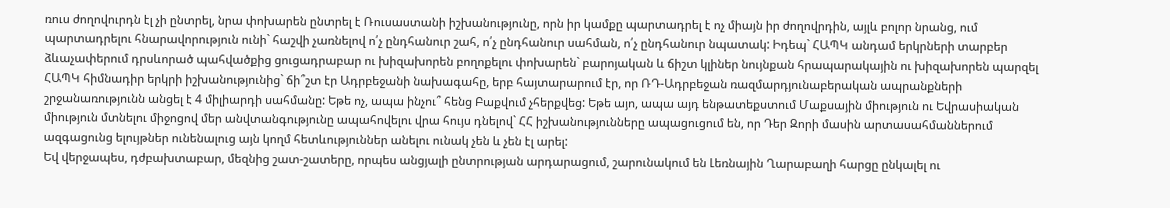ռուս ժողովուրդն էլ չի ընտրել, նրա փոխարեն ընտրել է Ռուսաստանի իշխանությունը, որն իր կամքը պարտադրել է ոչ միայն իր ժողովրդին, այլև բոլոր նրանց, ում պարտադրելու հնարավորություն ունի` հաշվի չառնելով ո՛չ ընդհանուր շահ, ո՛չ ընդհանուր սահման, ո՛չ ընդհանուր նպատակ: Իդեպ` ՀԱՊԿ անդամ երկրների տարբեր ձևաչափերում դրսևորած պահվածքից ցուցադրաբար ու խիզախորեն բողոքելու փոխարեն` բարոյական և ճիշտ կլիներ նույնքան հրապարակային ու խիզախորեն պարզել ՀԱՊԿ հիմնադիր երկրի իշխանությունից` ճի՞շտ էր Ադրբեջանի նախագահը, երբ հայտարարում էր, որ ՌԴ-Ադրբեջան ռազմարդյունաբերական ապրանքների շրջանառությունն անցել է 4 միլիարդի սահմանը: Եթե ոչ, ապա ինչու՞ հենց Բաքվում չհերքվեց: Եթե այո, ապա այդ ենթատեքստում Մաքսային միություն ու Եվրասիական միություն մտնելու միջոցով մեր անվտանգությունը ապահովելու վրա հույս դնելով` ՀՀ իշխանությունները ապացուցում են, որ Դեր Զորի մասին արտասահմաններում ազգացունց ելույթներ ունենալուց այն կողմ հետևություններ անելու ունակ չեն և չեն էլ արել:
Եվ վերջապես, դժբախտաբար, մեզնից շատ-շատերը, որպես անցյալի ընտրության արդարացում, շարունակում են Լեռնային Ղարաբաղի հարցը ընկալել ու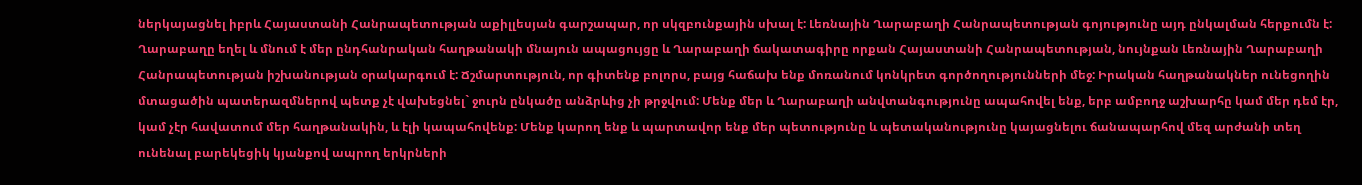ներկայացնել իբրև Հայաստանի Հանրապետության աքիլլեսյան գարշապար, որ սկզբունքային սխալ է: Լեռնային Ղարաբաղի Հանրապետության գոյությունը այդ ընկալման հերքումն է: Ղարաբաղը եղել և մնում է մեր ընդհանրական հաղթանակի մնայուն ապացույցը և Ղարաբաղի ճակատագիրը որքան Հայաստանի Հանրապետության, նույնքան Լեռնային Ղարաբաղի Հանրապետության իշխանության օրակարգում է: Ճշմարտություն, որ գիտենք բոլորս, բայց հաճախ ենք մոռանում կոնկրետ գործողությունների մեջ: Իրական հաղթանակներ ունեցողին մտացածին պատերազմներով պետք չէ վախեցնել` ջուրն ընկածը անձրևից չի թրջվում: Մենք մեր և Ղարաբաղի անվտանգությունը ապահովել ենք, երբ ամբողջ աշխարհը կամ մեր դեմ էր, կամ չէր հավատում մեր հաղթանակին, և էլի կապահովենք: Մենք կարող ենք և պարտավոր ենք մեր պետությունը և պետականությունը կայացնելու ճանապարհով մեզ արժանի տեղ ունենալ բարեկեցիկ կյանքով ապրող երկրների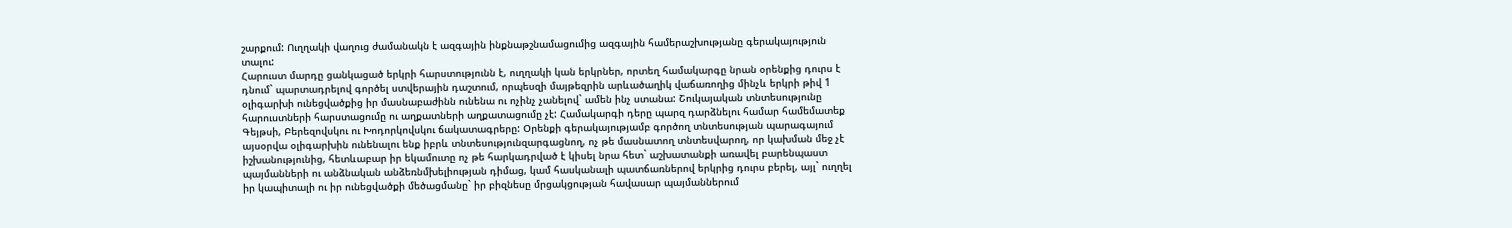շարքում: Ուղղակի վաղուց ժամանակն է ազգային ինքնաթշնամացումից ազգային համերաշխությանը գերակայություն տալու:
Հարուստ մարդը ցանկացած երկրի հարստությունն է, ուղղակի կան երկրներ, որտեղ համակարգը նրան օրենքից դուրս է դնում` պարտադրելով գործել ստվերային դաշտում, որպեսզի մայթեզրին արևածաղիկ վաճառողից մինչև երկրի թիվ 1 օլիգարխի ունեցվածքից իր մասնաբաժինն ունենա ու ոչինչ չանելով` ամեն ինչ ստանա: Շուկայական տնտեսությունը հարուստների հարստացումը ու աղքատների աղքատացումը չէ: Համակարգի դերը պարզ դարձնելու համար համեմատեք Գեյթսի, Բերեզովսկու ու Խոդորկովսկու ճակատագրերը: Օրենքի գերակայությամբ գործող տնտեսության պարագայում այսօրվա օլիգարխին ունենալու ենք իբրև տնտեսությունզարգացնող, ոչ թե մասնատող տնտեսվարող, որ կախման մեջ չէ իշխանությունից, հետևաբար իր եկամուտը ոչ թե հարկադրված է կիսել նրա հետ` աշխատանքի առավել բարենպաստ պայմանների ու անձնական անձեռնմխելիության դիմաց, կամ հասկանալի պատճառներով երկրից դուրս բերել, այլ` ուղղել իր կապիտալի ու իր ունեցվածքի մեծացմանը` իր բիզնեսը մրցակցության հավասար պայմաններում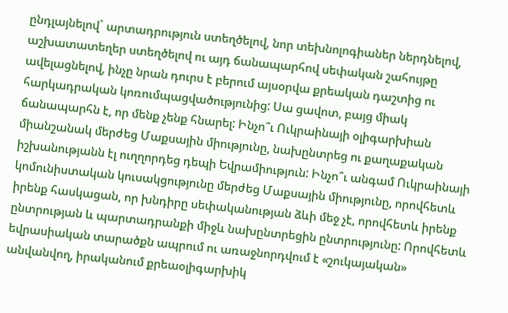ընդլայնելով` արտադրություն ստեղծելով, նոր տեխնոլոգիաներ ներդնելով, աշխատատեղեր ստեղծելով ու այդ ճանապարհով սեփական շահույթը ավելացնելով, ինչը նրան դուրս է բերում այսօրվա քրեական դաշտից ու հարկադրական կոռումպացվածությունից: Սա ցավոտ, բայց միակ ճանապարհն է, որ մենք չենք հնարել: Ինչո՞ւ Ուկրաինայի օլիգարխիան միանշանակ մերժեց Մաքսային միությունը, նախընտրեց ու քաղաքական իշխանությանն էլ ուղղորդեց դեպի Եվրամիություն: Ինչո՞ւ անգամ Ուկրաինայի կոմունիստական կուսակցությունը մերժեց Մաքսային միությունը, որովհետև իրենք հասկացան, որ խնդիրը սեփականության ձևի մեջ չէ, որովհետև իրենք ընտրության և պարտադրանքի միջև նախընտրեցին ընտրությունը: Որովհետև եվրասիական տարածքն ապրում ու առաջնորդվում է «շուկայական» անվանվող, իրականում քրեաօլիգարխիկ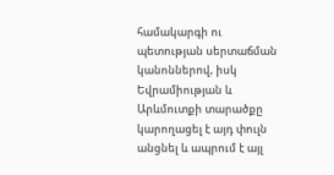համակարգի ու պետության սերտաճման կանոններով, իսկ Եվրամիության և Արևմուտքի տարածքը կարողացել է այդ փուլն անցնել և ապրում է այլ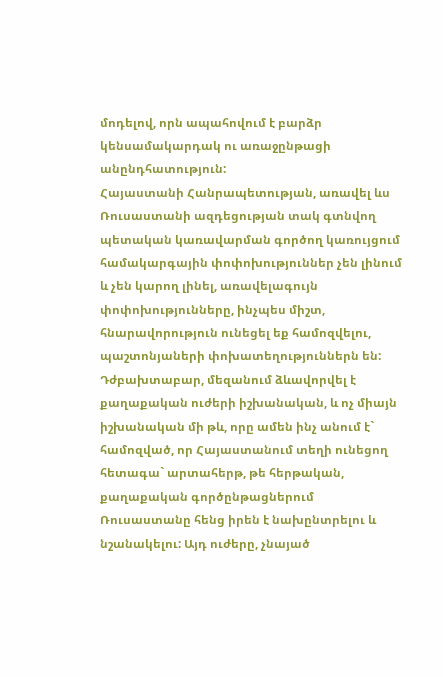մոդելով, որն ապահովում է բարձր կենսամակարդակ ու առաջընթացի անընդհատություն:
Հայաստանի Հանրապետության, առավել ևս Ռուսաստանի ազդեցության տակ գտնվող պետական կառավարման գործող կառույցում համակարգային փոփոխություններ չեն լինում և չեն կարող լինել, առավելագույն փոփոխությունները, ինչպես միշտ, հնարավորություն ունեցել եք համոզվելու, պաշտոնյաների փոխատեղություններն են: Դժբախտաբար, մեզանում ձևավորվել է քաղաքական ուժերի իշխանական, և ոչ միայն իշխանական մի թև, որը ամեն ինչ անում է` համոզված, որ Հայաստանում տեղի ունեցող հետագա` արտահերթ, թե հերթական, քաղաքական գործընթացներում Ռուսաստանը հենց իրեն է նախընտրելու և նշանակելու: Այդ ուժերը, չնայած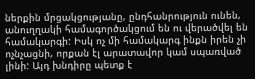ներքին մրցակցությանը, ընդհանրություն ունեն, անուղղակի համագործակցում են ու վերածվել են համակարգի: Իսկ ոչ մի համակարգ ինքն իրեն չի ոչնչացնի, որքան էլ արատավոր կամ սպառված լինի: Այդ խնդիրը պետք է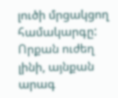լուծի մրցակցող համակարգը: Որքան ուժեղ լինի, այնքան արագ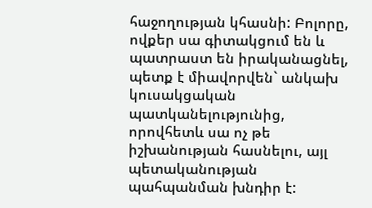հաջողության կհասնի: Բոլորը, ովքեր սա գիտակցում են և պատրաստ են իրականացնել, պետք է միավորվեն` անկախ կուսակցական պատկանելությունից, որովհետև սա ոչ թե իշխանության հասնելու, այլ պետականության պահպանման խնդիր է: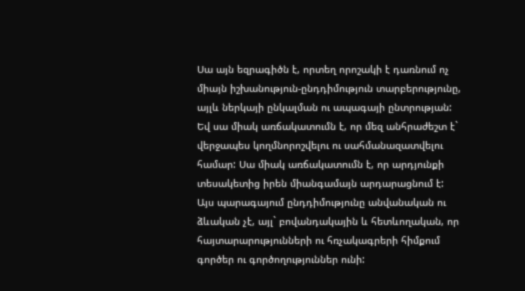Սա այն եզրագիծն է, որտեղ որոշակի է դառնում ոչ միայն իշխանություն-ընդդիմություն տարբերությունը, այլև ներկայի ընկալման ու ապագայի ընտրության: Եվ սա միակ առճակատումն է, որ մեզ անհրաժեշտ է` վերջապես կողմնորոշվելու ու սահմանազատվելու համար: Սա միակ առճակատումն է, որ արդյունքի տեսակետից իրեն միանգամայն արդարացնում է: Այս պարագայում ընդդիմությունը անվանական ու ձևական չէ, այլ` բովանդակային և հետևողական, որ հայտարարությունների ու հռչակագրերի հիմքում գործեր ու գործողություններ ունի: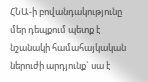ՀՆԱ-ի բովանդակությունը մեր դեպքում պետք է նշանակի համահայկական ներուժի արդյունք` սա է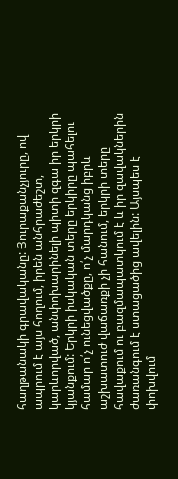հաղթանակի գրավականը: Յուրաքանչյուրը, ով ապրում է այս հողում, իրեն անհրաժեշտ, կարևորված, անփոխարինելի պիտի զգա իր երկրի կյանքում: Երկրի իսկական տերը երկիրը պահելու համար ո՛չ ունեցվածքը, ո՛չ մարդկանց իբրև աշխատուժ վաճառքի չի հանում, երկրի տերը հավաքում ու բազմապատկում է և իր զավակներին ժառանգում է ստացածից ավելին: Այսպես է փոխվում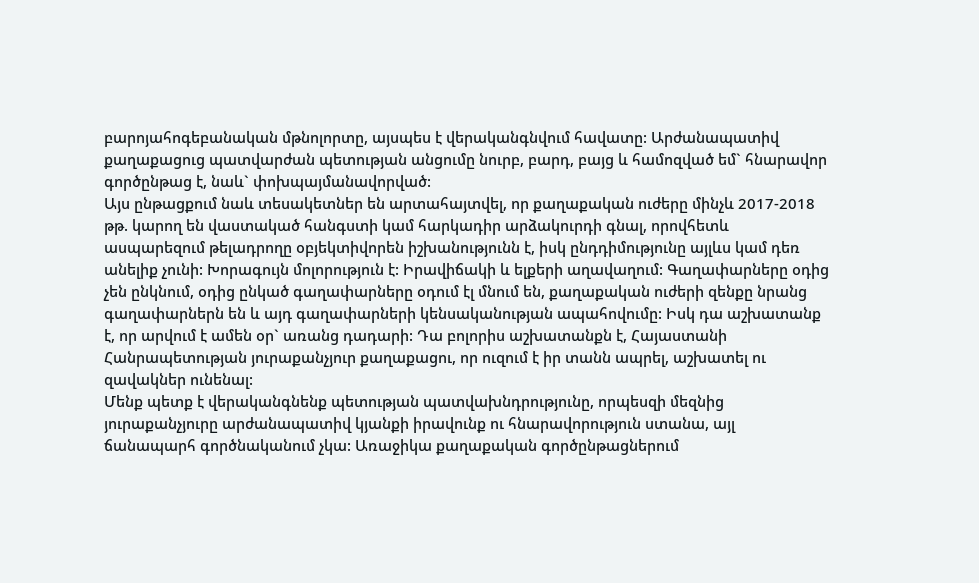բարոյահոգեբանական մթնոլորտը, այսպես է վերականգնվում հավատը: Արժանապատիվ քաղաքացուց պատվարժան պետության անցումը նուրբ, բարդ, բայց և համոզված եմ` հնարավոր գործընթաց է, նաև` փոխպայմանավորված:
Այս ընթացքում նաև տեսակետներ են արտահայտվել, որ քաղաքական ուժերը մինչև 2017-2018 թթ. կարող են վաստակած հանգստի կամ հարկադիր արձակուրդի գնալ, որովհետև ասպարեզում թելադրողը օբյեկտիվորեն իշխանությունն է, իսկ ընդդիմությունը այլևս կամ դեռ անելիք չունի: Խորագույն մոլորություն է: Իրավիճակի և ելքերի աղավաղում: Գաղափարները օդից չեն ընկնում, օդից ընկած գաղափարները օդում էլ մնում են, քաղաքական ուժերի զենքը նրանց գաղափարներն են և այդ գաղափարների կենսականության ապահովումը: Իսկ դա աշխատանք է, որ արվում է ամեն օր` առանց դադարի: Դա բոլորիս աշխատանքն է, Հայաստանի Հանրապետության յուրաքանչյուր քաղաքացու, որ ուզում է իր տանն ապրել, աշխատել ու զավակներ ունենալ:
Մենք պետք է վերականգնենք պետության պատվախնդրությունը, որպեսզի մեզնից յուրաքանչյուրը արժանապատիվ կյանքի իրավունք ու հնարավորություն ստանա, այլ ճանապարհ գործնականում չկա: Առաջիկա քաղաքական գործընթացներում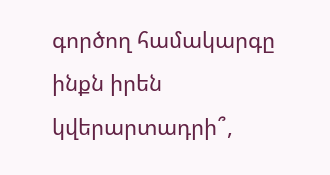գործող համակարգը ինքն իրեն կվերարտադրի՞,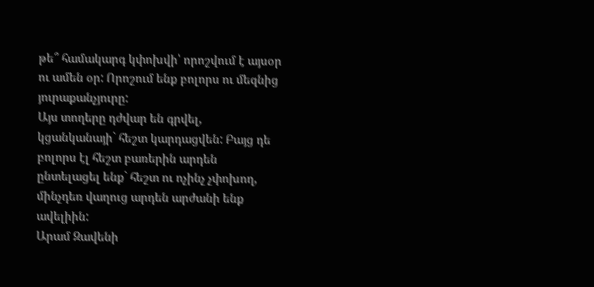թե՞ համակարգ կփոխվի՝ որոշվում է այսօր ու ամեն օր: Որոշում ենք բոլորս ու մեզնից յուրաքանչյուրը:
Այս տողերը դժվար են գրվել, կցանկանայի` հեշտ կարդացվեն: Բայց դե բոլորս էլ հեշտ բառերին արդեն ընտելացել ենք` հեշտ ու ոչինչ չփոխող, մինչդեռ վաղուց արդեն արժանի ենք ավելիին:
Արամ Զավենի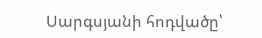Սարգսյանի հոդվածը՝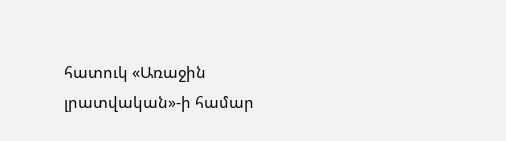հատուկ «Առաջին լրատվական»-ի համար